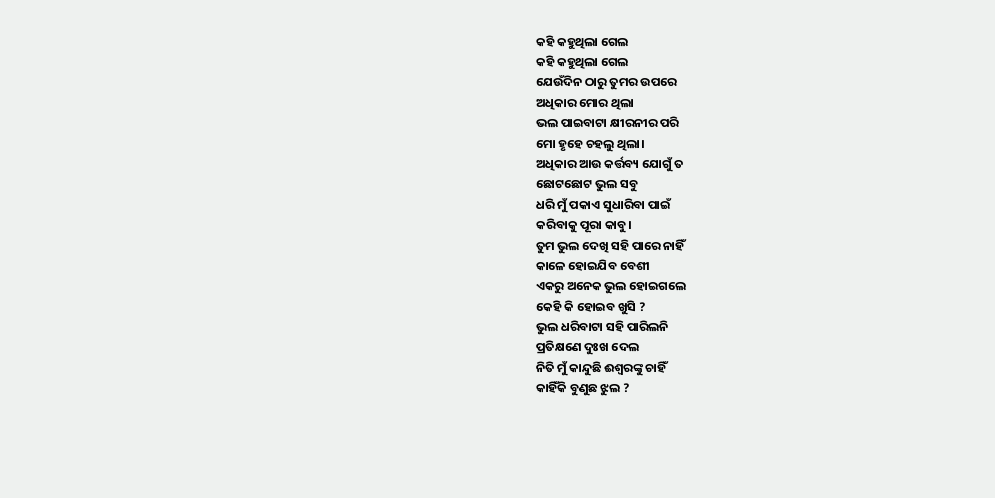କହି କହୁଥିଲା ଗେଲ
କହି କହୁଥିଲା ଗେଲ
ଯେଉଁଦିନ ଠାରୁ ତୁମର ଉପରେ
ଅଧିକାର ମୋର ଥିଲା
ଭଲ ପାଇବାଟା କ୍ଷୀରନୀର ପରି
ମୋ ହୃହେ ଚହଲୁ ଥିଲା।
ଅଧିକାର ଆଉ କର୍ତ୍ତବ୍ୟ ଯୋଗୁଁ ତ
ଛୋଟଛୋଟ ଭୁଲ ସବୁ
ଧରି ମୁଁ ପକାଏ ସୁଧାରିବା ପାଇଁ
କରିବାକୁ ପୂରା କାବୁ।
ତୁମ ଭୁଲ ଦେଖି ସହି ପାରେ ନାହିଁ
କାଳେ ହୋଇଯିବ ବେଶୀ
ଏକରୁ ଅନେକ ଭୁଲ ହୋଇଗଲେ
କେହି କି ହୋଇବ ଖୁସି ?
ଭୁଲ ଧରିବାଟା ସହି ପାରିଲନି
ପ୍ରତିକ୍ଷଣେ ଦୁଃଖ ଦେଲ
ନିତି ମୁଁ କାନ୍ଦୁଛି ଈଶ୍ୱରଙ୍କୁ ଚାହିଁ
କାହିଁକି ବୁଣୁଛ ଝୁଲ ?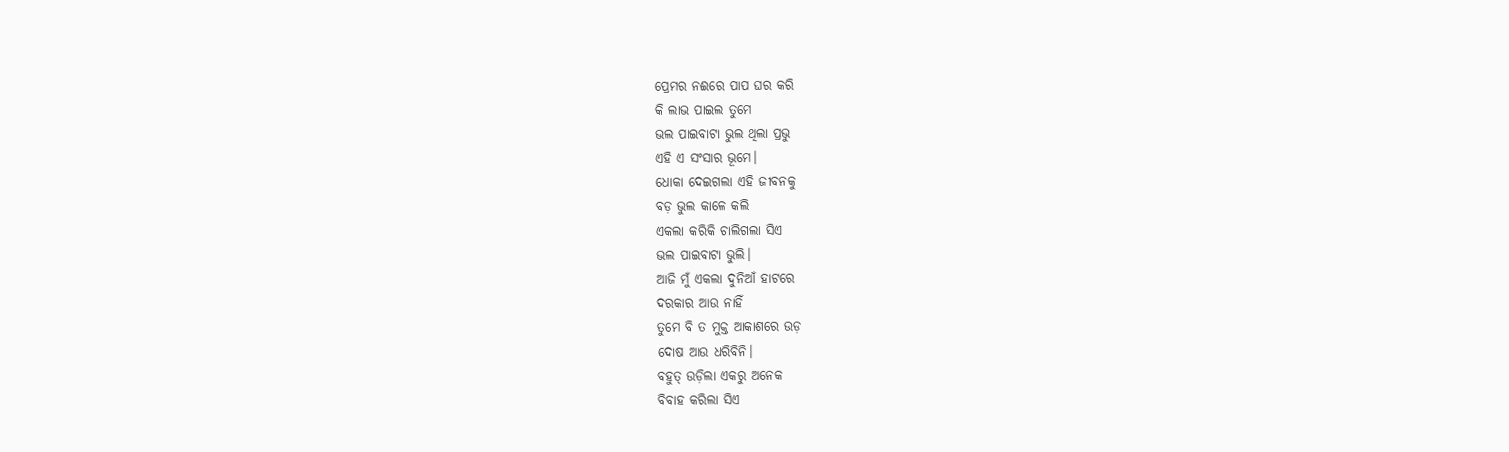ପ୍ରେମର ନଈରେ ପାପ ଘର କରି
କି ଲାଭ ପାଇଲ ତୁମେ
ଭଲ ପାଇବାଟା ଭୁଲ ଥିଲା ପ୍ରଭୁ
ଏହି ଏ ସଂସାର ଭୂମେ।
ଧୋକା ଦେଇଗଲା ଏହି ଜୀବନକୁ
ବଡ଼ ଭୁଲ କାଳେ କଲି
ଏକଲା କରିକି ଚାଲିଗଲା ସିଏ
ଭଲ ପାଇବାଟା ଭୁଲି।
ଆଜି ମୁଁ ଏକଲା ଦୁନିଆଁ ହାଟରେ
ଦରକାର ଆଉ ନାହିଁ
ତୁମେ ବି ତ ମୁକ୍ତ ଆକାଶରେ ଉଡ଼
ଦୋଷ ଆଉ ଧରିବିନି।
ବହୁତ୍ ଉଡ଼ିଲା ଏକରୁ ଅନେକ
ବିବାହ କରିଲା ସିଏ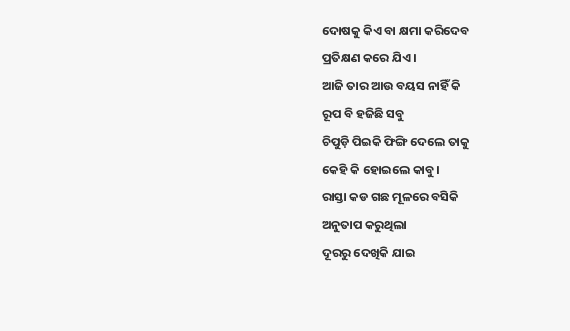ଦୋଷକୁ କିଏ ବା କ୍ଷମା କରିଦେବ
ପ୍ରତିକ୍ଷଣ କରେ ଯିଏ ।
ଆଜି ତାର ଆଉ ବୟସ ନାହିଁ କି
ରୂପ ବି ହଜିଛି ସବୁ
ଚିପୁଡ଼ି ପିଇକି ଫିଙ୍ଗି ଦେଲେ ତାକୁ
କେହି କି ହୋଇଲେ କାବୁ।
ରାସ୍ତା କଡ ଗଛ ମୂଳରେ ବସିକି
ଅନୁତାପ କରୁଥିଲା
ଦୂରରୁ ଦେଖିକି ଯାଇ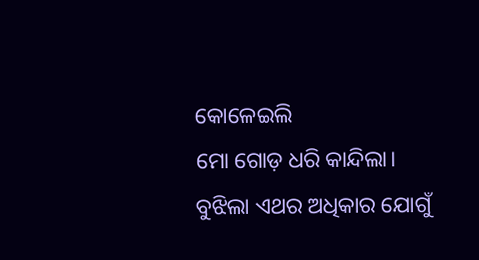କୋଳେଇଲି
ମୋ ଗୋଡ଼ ଧରି କାନ୍ଦିଲା।
ବୁଝିଲା ଏଥର ଅଧିକାର ଯୋଗୁଁ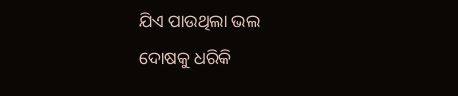ଯିଏ ପାଉଥିଲା ଭଲ
ଦୋଷକୁ ଧରିକି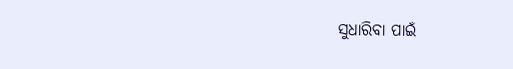ସୁଧାରିବା ପାଇଁ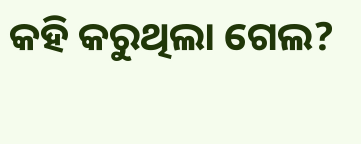କହି କରୁଥିଲା ଗେଲ?